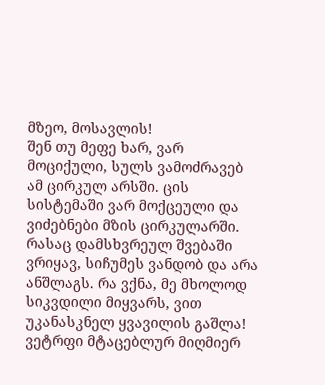მზეო, მოსავლის!
შენ თუ მეფე ხარ, ვარ მოციქული, სულს ვამოძრავებ ამ ცირკულ არსში. ცის სისტემაში ვარ მოქცეული და ვიძებნები მზის ცირკულარში. რასაც დამსხვრეულ შვებაში ვრიყავ, სიჩუმეს ვანდობ და არა ანშლაგს. რა ვქნა, მე მხოლოდ სიკვდილი მიყვარს, ვით უკანასკნელ ყვავილის გაშლა! ვეტრფი მტაცებლურ მიღმიერ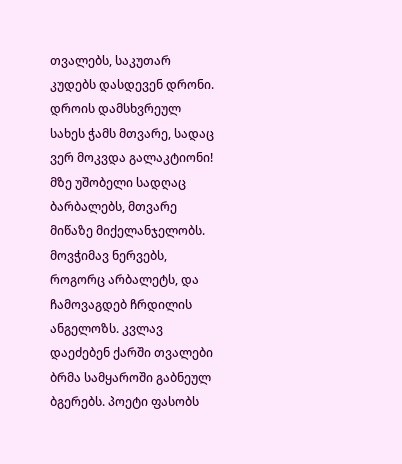თვალებს, საკუთარ კუდებს დასდევენ დრონი. დროის დამსხვრეულ სახეს ჭამს მთვარე, სადაც ვერ მოკვდა გალაკტიონი! მზე უშობელი სადღაც ბარბალებს, მთვარე მიწაზე მიქელანჯელობს. მოვჭიმავ ნერვებს, როგორც არბალეტს, და ჩამოვაგდებ ჩრდილის ანგელოზს. კვლავ დაეძებენ ქარში თვალები ბრმა სამყაროში გაბნეულ ბგერებს. პოეტი ფასობს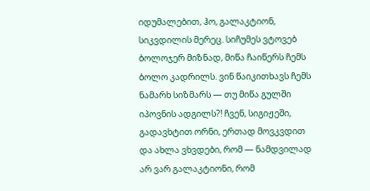იდუმალებით, ჰო, გალაკტიონ, სიკვდილის მერეც. სიჩუმეს ვტოვებ ბოლოჯერ მიზნად, მიწა ჩაიწერს ჩემს ბოლო კადრილს. ვინ წაიკითხავს ჩემს ნამარხ სიზმარს — თუ მიწა გულში იპოვნის ადგილს?! ჩვენ, სიგიჟეში, გადავხტით ორნი, ერთად მოვკვდით და ახლა ვხვდები, რომ — ნამდვილად არ ვარ გალაკტიონი, რომ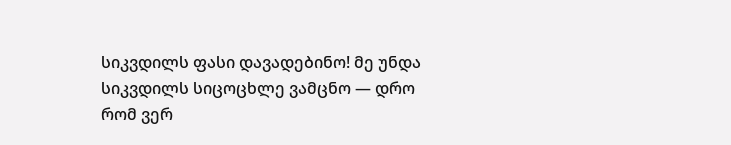სიკვდილს ფასი დავადებინო! მე უნდა სიკვდილს სიცოცხლე ვამცნო — დრო რომ ვერ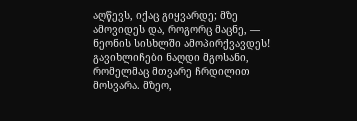აღწევს, იქაც გიყვარდე; მზე ამოვიდეს და, როგორც მაცნე, — ნეონის სისხლში ამოპირქვავდეს! გავიხლიჩები ნაღდი მგოსანი, რომელმაც მთვარე ჩრდილით მოსვარა. მზეო,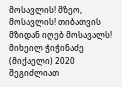მოსავლის! მზეო, მოსავლის! თიბათვის მზიდან იღებ მოსავალს! მიხეილ ჭიჭინაძე (მიქაელი) 2020
შეგიძლიათ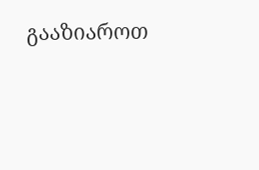გააზიაროთ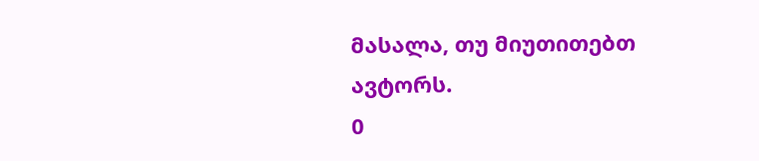მასალა, თუ მიუთითებთ ავტორს.
0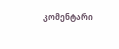კომენტარი